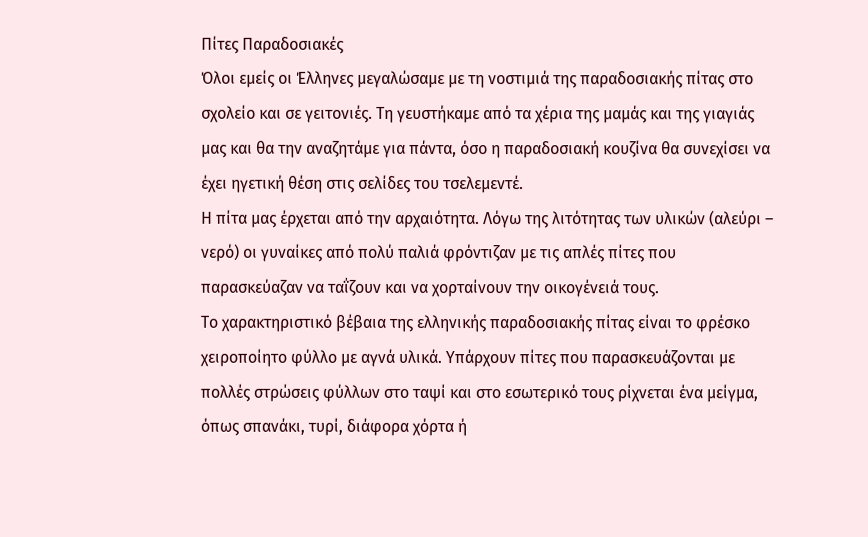Πίτες Παραδοσιακές
Όλοι εμείς οι Έλληνες μεγαλώσαμε με τη νοστιμιά της παραδοσιακής πίτας στο σχολείο και σε γειτονιές. Τη γευστήκαμε από τα χέρια της μαμάς και της γιαγιάς μας και θα την αναζητάμε για πάντα, όσο η παραδοσιακή κουζίνα θα συνεχίσει να έχει ηγετική θέση στις σελίδες του τσελεμεντέ.
H πίτα μας έρχεται από την αρχαιότητα. Λόγω της λιτότητας των υλικών (αλεύρι – νερό) οι γυναίκες από πολύ παλιά φρόντιζαν με τις απλές πίτες που παρασκεύαζαν να ταΐζουν και να χορταίνουν την οικογένειά τους.
Το χαρακτηριστικό βέβαια της ελληνικής παραδοσιακής πίτας είναι το φρέσκο χειροποίητο φύλλο με αγνά υλικά. Υπάρχουν πίτες που παρασκευάζονται με πολλές στρώσεις φύλλων στο ταψί και στο εσωτερικό τους ρίχνεται ένα μείγμα, όπως σπανάκι, τυρί, διάφορα χόρτα ή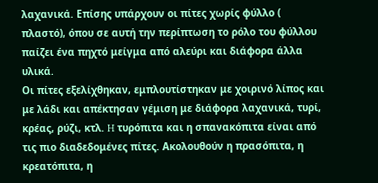λαχανικά. Επίσης υπάρχουν οι πίτες χωρίς φύλλο ( πλαστό), όπου σε αυτή την περίπτωση το ρόλο του φύλλου παίζει ένα πηχτό μείγμα από αλεύρι και διάφορα άλλα υλικά.
Οι πίτες εξελίχθηκαν, εμπλουτίστηκαν με χοιρινό λίπος και με λάδι και απέκτησαν γέμιση με διάφορα λαχανικά, τυρί, κρέας, ρύζι, κτλ. H τυρόπιτα και η σπανακόπιτα είναι από τις πιο διαδεδομένες πίτες. Aκολουθούν η πρασόπιτα, η κρεατόπιτα, η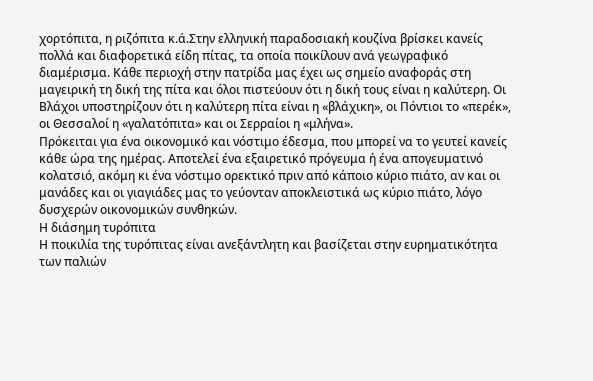χορτόπιτα, η ριζόπιτα κ.ά.Στην ελληνική παραδοσιακή κουζίνα βρίσκει κανείς πολλά και διαφορετικά είδη πίτας, τα οποία ποικίλουν ανά γεωγραφικό διαμέρισμα. Κάθε περιοχή στην πατρίδα μας έχει ως σημείο αναφοράς στη μαγειρική τη δική της πίτα και όλοι πιστεύουν ότι η δική τους είναι η καλύτερη. Oι Bλάχοι υποστηρίζουν ότι η καλύτερη πίτα είναι η «βλάχικη», οι Πόντιοι το «περέκ», οι Θεσσαλοί η «γαλατόπιτα» και οι Σερραίοι η «μλήνα».
Πρόκειται για ένα οικονομικό και νόστιμο έδεσμα, που μπορεί να το γευτεί κανείς κάθε ώρα της ημέρας. Αποτελεί ένα εξαιρετικό πρόγευμα ή ένα απογευματινό κολατσιό, ακόμη κι ένα νόστιμο ορεκτικό πριν από κάποιο κύριο πιάτο, αν και οι μανάδες και οι γιαγιάδες μας το γεύονταν αποκλειστικά ως κύριο πιάτο, λόγο δυσχερών οικονομικών συνθηκών.
Η διάσημη τυρόπιτα
Η ποικιλία της τυρόπιτας είναι ανεξάντλητη και βασίζεται στην ευρηματικότητα των παλιών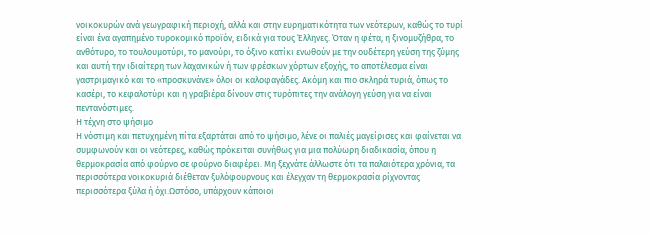νοικοκυρών ανά γεωγραφική περιοχή, αλλά και στην ευρηματικότητα των νεότερων, καθώς το τυρί είναι ένα αγαπημένο τυροκομικό προϊόν, ειδικά για τους Έλληνες. Όταν η φέτα, η ξινομυζήθρα, το ανθότυρο, το τουλουμοτύρι, το μανούρι, το όξινο κατίκι ενωθούν με την ουδέτερη γεύση της ζύμης και αυτή την ιδιαίτερη των λαχανικών ή των φρέσκων χόρτων εξοχής, το αποτέλεσμα είναι γαστριμαγικό και το «προσκυνάνε» όλοι οι καλοφαγάδες. Ακόμη και πιο σκληρά τυριά, όπως το κασέρι, το κεφαλοτύρι και η γραβιέρα δίνουν στις τυρόπιτες την ανάλογη γεύση για να είναι πεντανόστιμες.
Η τέχνη στο ψήσιμο
Η νόστιμη και πετυχημένη πίτα εξαρτάται από το ψήσιμο, λένε οι παλιές μαγείρισες και φαίνεται να συμφωνούν και οι νεότερες, καθώς πρόκειται συνήθως για μια πολύωρη διαδικασία, όπου η θερμοκρασία από φούρνο σε φούρνο διαφέρει. Μη ξεχνάτε άλλωστε ότι τα παλαιότερα χρόνια, τα περισσότερα νοικοκυριά διέθεταν ξυλόφουρνους και έλεγχαν τη θερμοκρασία ρίχνοντας περισσότερα ξύλα ή όχι.Ωστόσο, υπάρχουν κάποιοι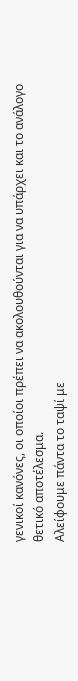γενικοί κανόνες, οι οποίοι πρέπει να ακολουθούνται για να υπάρχει και το ανάλογο θετικό αποτέλεσμα.
Αλείφουμε πάντα το ταψί με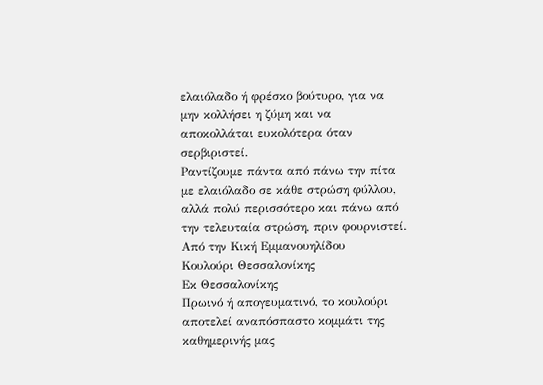ελαιόλαδο ή φρέσκο βούτυρο, για να μην κολλήσει η ζύμη και να αποκολλάται ευκολότερα όταν σερβιριστεί.
Ραντίζουμε πάντα από πάνω την πίτα με ελαιόλαδο σε κάθε στρώση φύλλου, αλλά πολύ περισσότερο και πάνω από την τελευταία στρώση, πριν φουρνιστεί.
Από την Κική Εμμανουηλίδου
Κουλούρι Θεσσαλονίκης
Εκ Θεσσαλονίκης
Πρωινό ή απογευματινό, το κουλούρι αποτελεί αναπόσπαστο κομμάτι της καθημερινής μας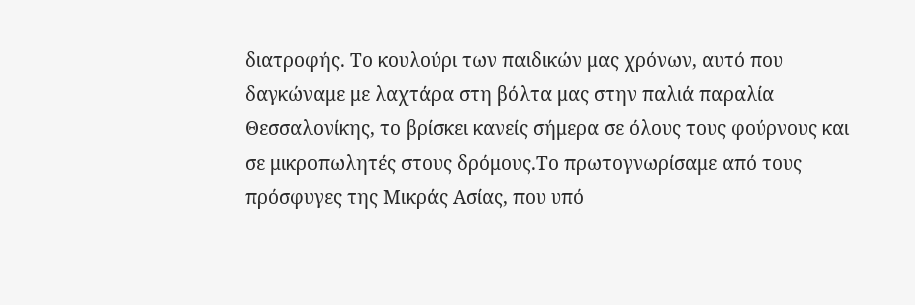διατροφής. Το κουλούρι των παιδικών μας χρόνων, αυτό που δαγκώναμε με λαχτάρα στη βόλτα μας στην παλιά παραλία Θεσσαλονίκης, το βρίσκει κανείς σήμερα σε όλους τους φούρνους και σε μικροπωλητές στους δρόμους.Το πρωτογνωρίσαμε από τους πρόσφυγες της Μικράς Ασίας, που υπό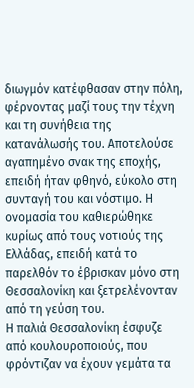διωγμόν κατέφθασαν στην πόλη, φέρνοντας μαζί τους την τέχνη και τη συνήθεια της κατανάλωσής του. Αποτελούσε αγαπημένο σνακ της εποχής, επειδή ήταν φθηνό, εύκολο στη συνταγή του και νόστιμο. Η ονομασία του καθιερώθηκε κυρίως από τους νοτιούς της Ελλάδας, επειδή κατά το παρελθόν το έβρισκαν μόνο στη Θεσσαλονίκη και ξετρελένονταν από τη γεύση του.
Η παλιά Θεσσαλονίκη έσφυζε από κουλουροποιούς, που φρόντιζαν να έχουν γεμάτα τα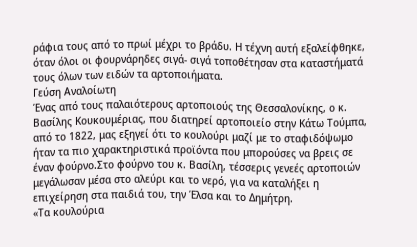ράφια τους από το πρωί μέχρι το βράδυ. Η τέχνη αυτή εξαλείφθηκε, όταν όλοι οι φουρνάρηδες σιγά- σιγά τοποθέτησαν στα καταστήματά τους όλων των ειδών τα αρτοποιήματα.
Γεύση Αναλοίωτη
Ένας από τους παλαιότερους αρτοποιούς της Θεσσαλονίκης, ο κ. Βασίλης Κουκουμέριας, που διατηρεί αρτοποιείο στην Κάτω Τούμπα, από το 1822, μας εξηγεί ότι το κουλούρι μαζί με το σταφιδόψωμο ήταν τα πιο χαρακτηριστικά προϊόντα που μπορούσες να βρεις σε έναν φούρνο.Στο φούρνο του κ. Βασίλη, τέσσερις γενεές αρτοποιών μεγάλωσαν μέσα στο αλεύρι και το νερό, για να καταλήξει η επιχείρηση στα παιδιά του, την Έλσα και το Δημήτρη.
«Τα κουλούρια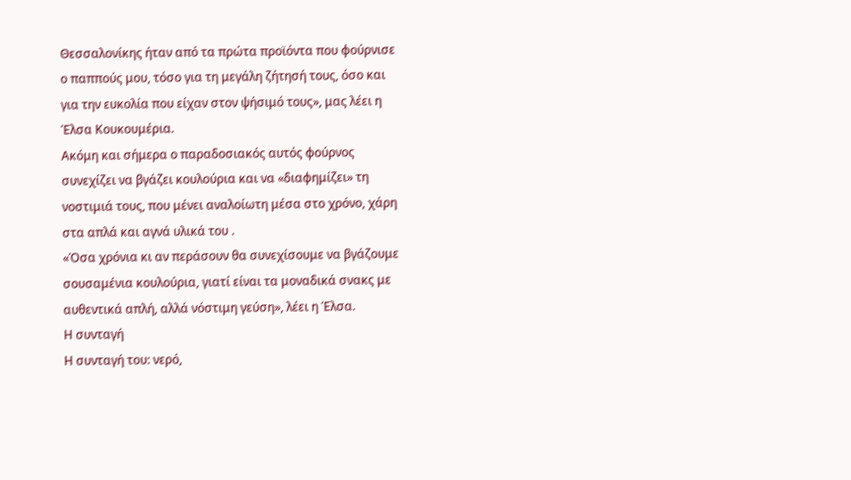Θεσσαλονίκης ήταν από τα πρώτα προϊόντα που φούρνισε ο παππούς μου, τόσο για τη μεγάλη ζήτησή τους, όσο και για την ευκολία που είχαν στον ψήσιμό τους», μας λέει η Έλσα Κουκουμέρια.
Ακόμη και σήμερα ο παραδοσιακός αυτός φούρνος συνεχίζει να βγάζει κουλούρια και να «διαφημίζει» τη νοστιμιά τους, που μένει αναλοίωτη μέσα στο χρόνο, χάρη στα απλά και αγνά υλικά του .
«Όσα χρόνια κι αν περάσουν θα συνεχίσουμε να βγάζουμε σουσαμένια κουλούρια, γιατί είναι τα μοναδικά σνακς με αυθεντικά απλή, αλλά νόστιμη γεύση», λέει η Έλσα.
Η συνταγή
Η συνταγή του: νερό,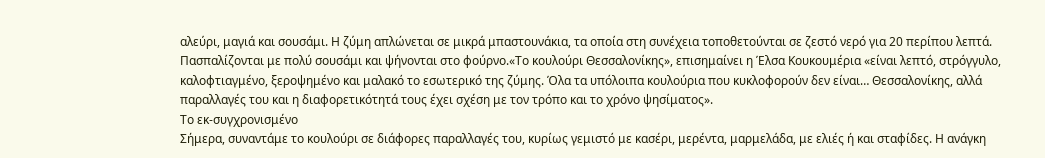αλεύρι, μαγιά και σουσάμι. Η ζύμη απλώνεται σε μικρά μπαστουνάκια, τα οποία στη συνέχεια τοποθετούνται σε ζεστό νερό για 20 περίπου λεπτά. Πασπαλίζονται με πολύ σουσάμι και ψήνονται στο φούρνο.«Το κουλούρι Θεσσαλονίκης», επισημαίνει η Έλσα Κουκουμέρια «είναι λεπτό, στρόγγυλο, καλοφτιαγμένο, ξεροψημένο και μαλακό το εσωτερικό της ζύμης. Όλα τα υπόλοιπα κουλούρια που κυκλοφορούν δεν είναι… Θεσσαλονίκης, αλλά παραλλαγές του και η διαφορετικότητά τους έχει σχέση με τον τρόπο και το χρόνο ψησίματος».
Το εκ-συγχρονισμένο
Σήμερα, συναντάμε το κουλούρι σε διάφορες παραλλαγές του, κυρίως γεμιστό με κασέρι, μερέντα, μαρμελάδα, με ελιές ή και σταφίδες. Η ανάγκη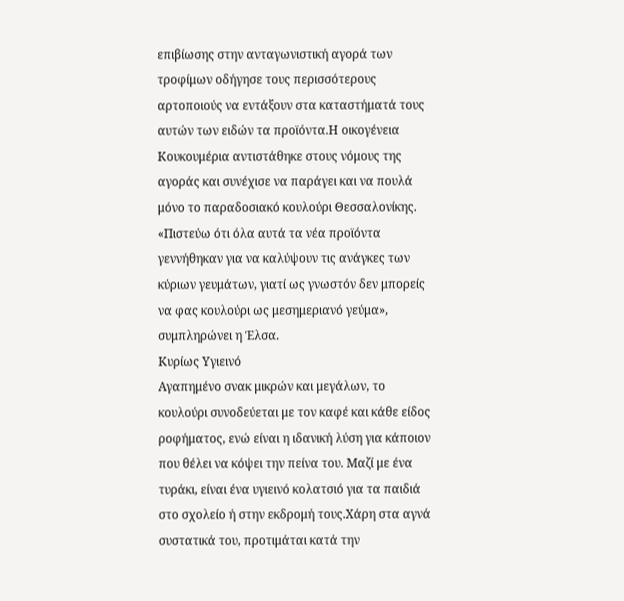επιβίωσης στην ανταγωνιστική αγορά των τροφίμων οδήγησε τους περισσότερους αρτοποιούς να εντάξουν στα καταστήματά τους αυτών των ειδών τα προϊόντα.Η οικογένεια Κουκουμέρια αντιστάθηκε στους νόμους της αγοράς και συνέχισε να παράγει και να πουλά μόνο το παραδοσιακό κουλούρι Θεσσαλονίκης. «Πιστεύω ότι όλα αυτά τα νέα προϊόντα γεννήθηκαν για να καλύψουν τις ανάγκες των κύριων γευμάτων, γιατί ως γνωστόν δεν μπορείς να φας κουλούρι ως μεσημεριανό γεύμα», συμπληρώνει η Έλσα.
Κυρίως Υγιεινό
Αγαπημένο σνακ μικρών και μεγάλων, το κουλούρι συνοδεύεται με τον καφέ και κάθε είδος ροφήματος, ενώ είναι η ιδανική λύση για κάποιον που θέλει να κόψει την πείνα του. Μαζί με ένα τυράκι, είναι ένα υγιεινό κολατσιό για τα παιδιά στο σχολείο ή στην εκδρομή τους.Χάρη στα αγνά συστατικά του, προτιμάται κατά την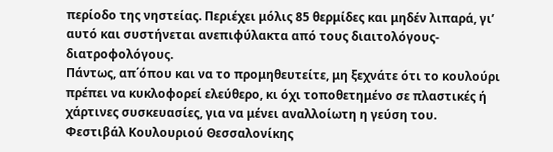περίοδο της νηστείας. Περιέχει μόλις 85 θερμίδες και μηδέν λιπαρά, γι’ αυτό και συστήνεται ανεπιφύλακτα από τους διαιτολόγους- διατροφολόγους.
Πάντως, απ΄όπου και να το προμηθευτείτε, μη ξεχνάτε ότι το κουλούρι πρέπει να κυκλοφορεί ελεύθερο, κι όχι τοποθετημένο σε πλαστικές ή χάρτινες συσκευασίες, για να μένει αναλλοίωτη η γεύση του.
Φεστιβάλ Κουλουριού Θεσσαλονίκης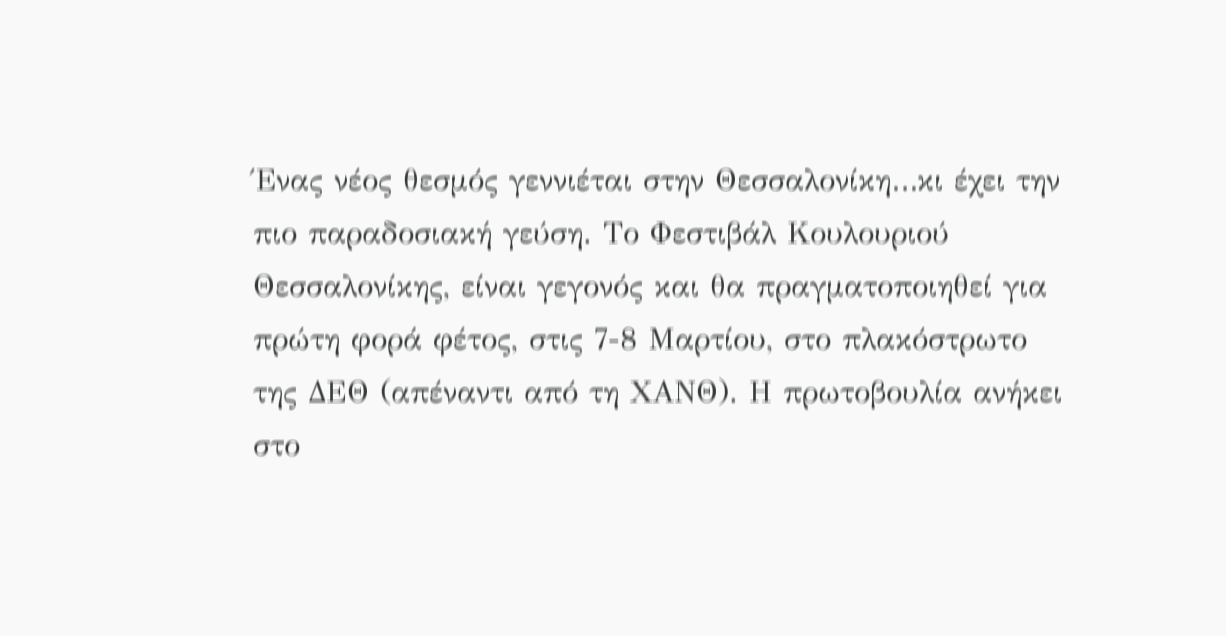Ένας νέος θεσμός γεννιέται στην Θεσσαλονίκη…κι έχει την πιο παραδοσιακή γεύση. Το Φεστιβάλ Κουλουριού Θεσσαλονίκης, είναι γεγονός και θα πραγματοποιηθεί για πρώτη φορά φέτος, στις 7-8 Μαρτίου, στο πλακόστρωτο της ΔΕΘ (απέναντι από τη ΧΑΝΘ). Η πρωτοβουλία ανήκει στο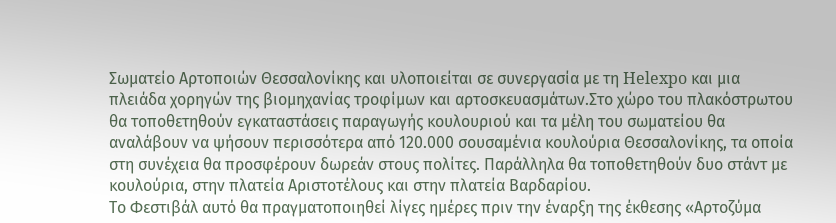Σωματείο Αρτοποιών Θεσσαλονίκης και υλοποιείται σε συνεργασία με τη Helexpo και μια πλειάδα χορηγών της βιομηχανίας τροφίμων και αρτοσκευασμάτων.Στο χώρο του πλακόστρωτου θα τοποθετηθούν εγκαταστάσεις παραγωγής κουλουριού και τα μέλη του σωματείου θα αναλάβουν να ψήσουν περισσότερα από 120.000 σουσαμένια κουλούρια Θεσσαλονίκης, τα οποία στη συνέχεια θα προσφέρουν δωρεάν στους πολίτες. Παράλληλα θα τοποθετηθούν δυο στάντ με κουλούρια, στην πλατεία Αριστοτέλους και στην πλατεία Βαρδαρίου.
Το Φεστιβάλ αυτό θα πραγματοποιηθεί λίγες ημέρες πριν την έναρξη της έκθεσης «Αρτοζύμα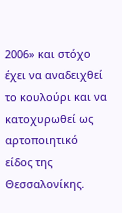2006» και στόχο έχει να αναδειχθεί το κουλούρι και να κατοχυρωθεί ως αρτοποιητικό είδος της Θεσσαλονίκης.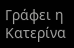Γράφει η Κατερίνα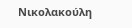Νικολακούλη